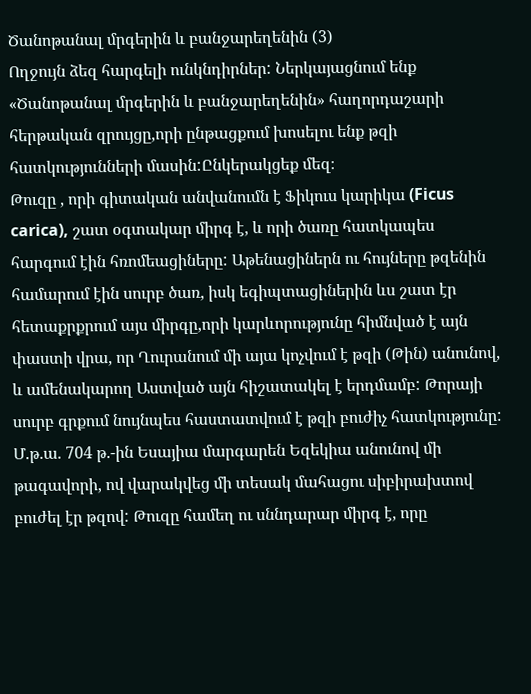Ծանոթանալ մրգերին և բանջարեղենին (3)
Ողջույն ձեզ հարգելի ունկնդիրներ: Ներկայացնում ենք «Ծանոթանալ մրգերին և բանջարեղենին» հաղորդաշարի հերթական զրույցը,որի ընթացքում խոսելու ենք թզի հատկությունների մասին:Ընկերակցեք մեզ։
Թուզը , որի գիտական անվանումն է Ֆիկուս կարիկա (Ficus carica), շատ օգտակար միրգ է, և որի ծառը հատկապես հարգում էին հռոմեացիները: Աթենացիներն ու հույները թզենին համարում էին սուրբ ծառ, իսկ եգիպտացիներին ևս շատ էր հետաքրքրում այս միրգը,որի կարևորությունը հիմնված է այն փաստի վրա, որ Ղուրանում մի այա կոչվում է թզի (Թին) անունով, և ամենակարող Աստված այն հիշատակել է երդմամբ: Թորայի սուրբ գրքում նույնպես հաստատվում է թզի բուժիչ հատկությունը: Մ.թ.ա. 704 թ.-ին Եսայիա մարգարեն Եզեկիա անունով մի թագավորի, ով վարակվեց մի տեսակ մահացու սիբիրախտով բուժել էր թզով: Թուզը համեղ ու սննդարար միրգ է, որը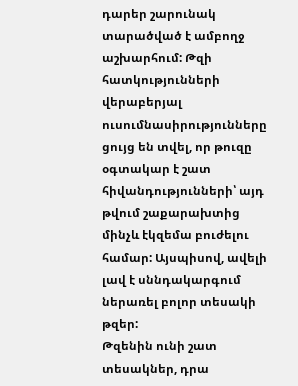դարեր շարունակ տարածված է ամբողջ աշխարհում: Թզի հատկությունների վերաբերյալ ուսումնասիրությունները ցույց են տվել, որ թուզը օգտակար է շատ հիվանդությունների՝ այդ թվում շաքարախտից մինչև էկզեմա բուժելու համար: Այսպիսով, ավելի լավ է սննդակարգում ներառել բոլոր տեսակի թզեր:
Թզենին ունի շատ տեսակներ, դրա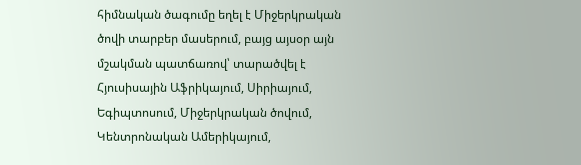հիմնական ծագումը եղել է Միջերկրական ծովի տարբեր մասերում, բայց այսօր այն մշակման պատճառով՝ տարածվել է Հյուսիսային Աֆրիկայում, Սիրիայում, Եգիպտոսում, Միջերկրական ծովում, Կենտրոնական Ամերիկայում,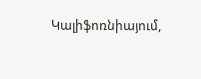Կալիֆոռնիայում,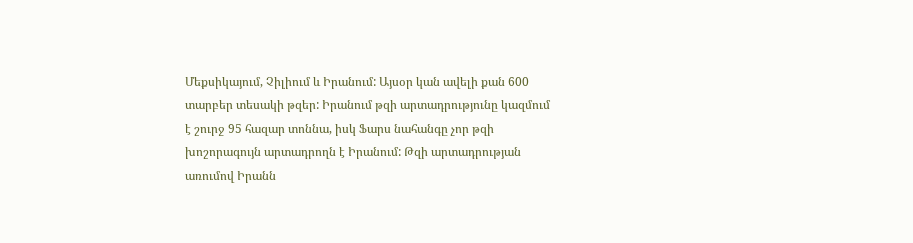Մեքսիկայում, Չիլիում և Իրանում: Այսօր կան ավելի քան 600 տարբեր տեսակի թզեր: Իրանում թզի արտադրությունը կազմում է շուրջ 95 հազար տոննա, իսկ Ֆարս նահանգը չոր թզի խոշորագույն արտադրողն է Իրանում: Թզի արտադրության առումով Իրանն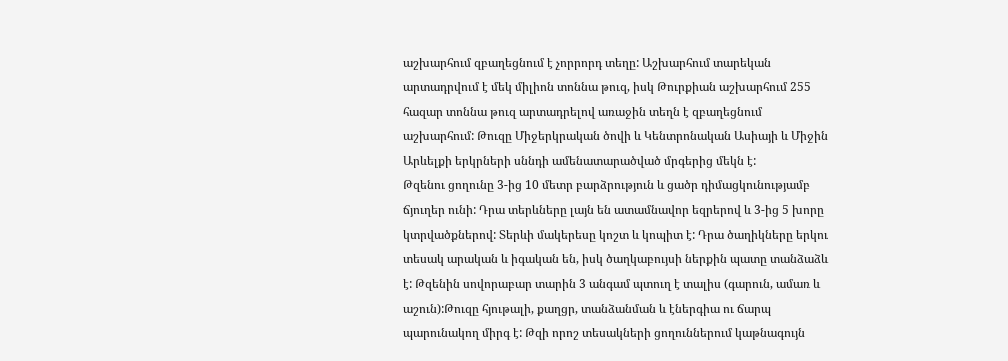աշխարհում զբաղեցնում է չորրորդ տեղը: Աշխարհում տարեկան արտադրվում է մեկ միլիոն տոննա թուզ, իսկ Թուրքիան աշխարհում 255 հազար տոննա թուզ արտադրելով առաջին տեղն է զբաղեցնում աշխարհում: Թուզը Միջերկրական ծովի և Կենտրոնական Ասիայի և Միջին Արևելքի երկրների սննդի ամենատարածված մրգերից մեկն է:
Թզենու ցողունը 3-ից 10 մետր բարձրություն և ցածր դիմացկունությամբ ճյուղեր ունի: Դրա տերևները լայն են ատամնավոր եզրերով և 3-ից 5 խորը կտրվածքներով: Տերևի մակերեսը կոշտ և կոպիտ է: Դրա ծաղիկները երկու տեսակ արական և իգական են, իսկ ծաղկաբույսի ներքին պատը տանձաձև է: Թզենին սովորաբար տարին 3 անգամ պտուղ է տալիս (գարուն, ամառ և աշուն):Թուզը հյութալի, քաղցր, տանձանման և էներգիա ու ճարպ պարունակող միրգ է: Թզի որոշ տեսակների ցողուններում կաթնագույն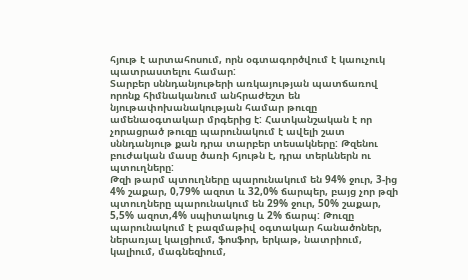հյութ է արտահոսում, որն օգտագործվում է կաուչուկ պատրաստելու համար:
Տարբեր սննդանյութերի առկայության պատճառով որոնք հիմնականում անհրաժեշտ են նյութափոխանակության համար թուզը ամենաօգտակար մրգերից է: Հատկանշական է որ չորացրած թուզը պարունակում է ավելի շատ սննդանյութ քան դրա տարբեր տեսակները: Թզենու բուժական մասը ծառի հյութն է, դրա տերևներն ու պտուղները:
Թզի թարմ պտուղները պարունակում են 94% ջուր, 3-ից 4% շաքար, 0,79% ազոտ և 32,0% ճարպեր, բայց չոր թզի պտուղները պարունակում են 29% ջուր, 50% շաքար, 5,5% ազոտ,4% սպիտակուց և 2% ճարպ: Թուզը պարունակում է բազմաթիվ օգտակար հանածոներ, ներառյալ կալցիում, ֆոսֆոր, երկաթ, նատրիում, կալիում, մագնեզիում,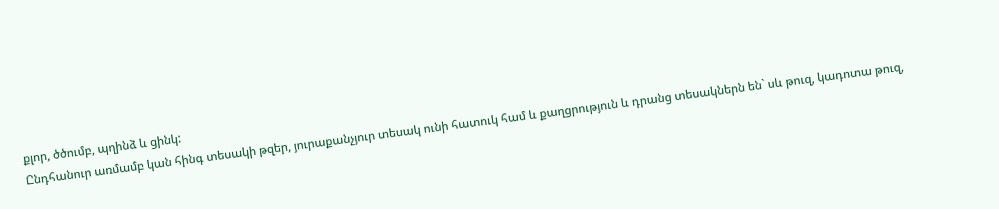քլոր, ծծումբ, պղինձ և ցինկ:
Ընդհանուր առմամբ կան հինգ տեսակի թզեր, յուրաքանչյուր տեսակ ունի հատուկ համ և քաղցրություն և դրանց տեսակներն են` սև թուզ, կադոտա թուզ,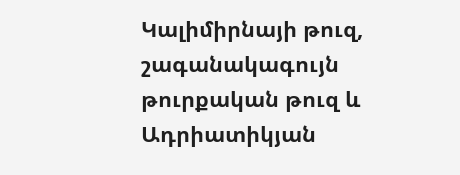Կալիմիրնայի թուզ, շագանակագույն թուրքական թուզ և Ադրիատիկյան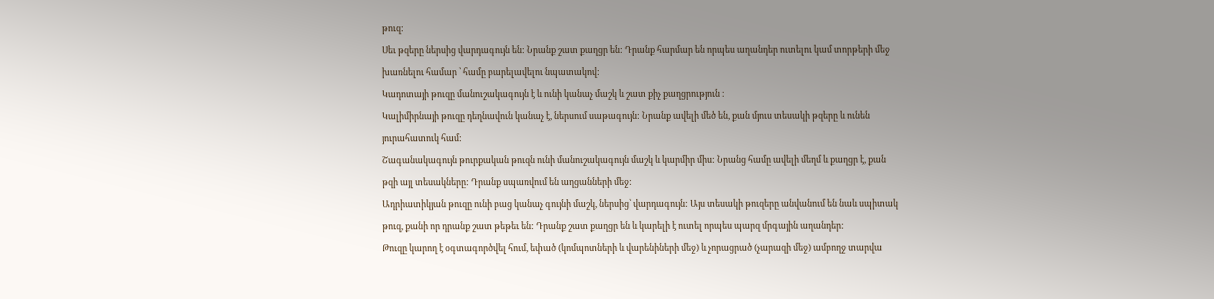թուզ:
Սեւ թզերը ներսից վարդագույն են: Նրանք շատ քաղցր են: Դրանք հարմար են որպես աղանդեր ուտելու կամ տորթերի մեջ խառնելու համար ՝ համը բարելավելու նպատակով:
Կադոտայի թուզը մանուշակագույն է և ունի կանաչ մաշկ և շատ քիչ քաղցրություն ։
Կալիմիրնայի թուզը դեղնավուն կանաչ է, ներսում սաթագույն: Նրանք ավելի մեծ են, քան մյուս տեսակի թզերը և ունեն յուրահատուկ համ:
Շագանակագույն թուրքական թուզն ունի մանուշակագույն մաշկ և կարմիր միս: Նրանց համը ավելի մեղմ և քաղցր է, քան թզի այլ տեսակները: Դրանք սպառվում են աղցանների մեջ:
Ադրիատիկյան թուզը ունի բաց կանաչ գույնի մաշկ, ներսից՝ վարդագույն: Այս տեսակի թուզերը անվանում են նաև սպիտակ թուզ, քանի որ դրանք շատ թեթեւ են: Դրանք շատ քաղցր են և կարելի է ուտել որպես պարզ մրգային աղանդեր:
Թուզը կարող է օգտագործվել հում, եփած (կոմպոտների և վարենիների մեջ) և չորացրած (չարազի մեջ) ամբողջ տարվա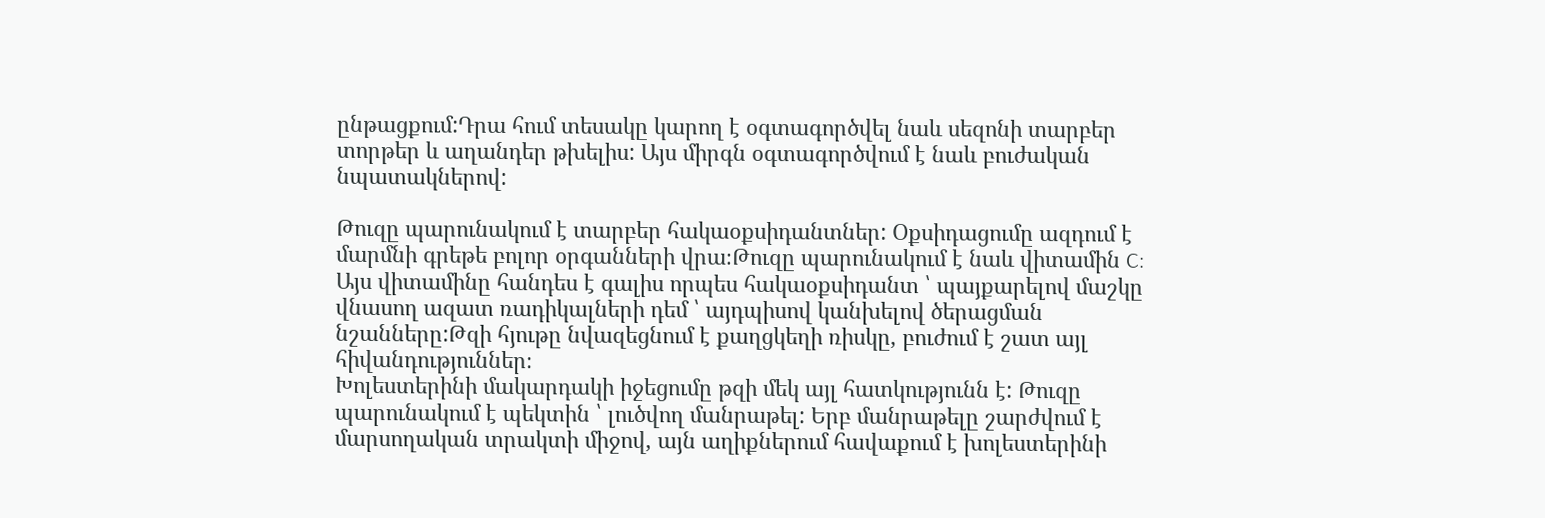ընթացքում:Դրա հում տեսակը կարող է օգտագործվել նաև սեզոնի տարբեր տորթեր և աղանդեր թխելիս: Այս միրգն օգտագործվում է նաև բուժական նպատակներով:

Թուզը պարունակում է տարբեր հակաօքսիդանտներ: Օքսիդացումը ազդում է մարմնի գրեթե բոլոր օրգանների վրա։Թուզը պարունակում է նաև վիտամին C: Այս վիտամինը հանդես է գալիս որպես հակաօքսիդանտ ՝ պայքարելով մաշկը վնասող ազատ ռադիկալների դեմ ՝ այդպիսով կանխելով ծերացման նշանները:Թզի հյութը նվազեցնում է քաղցկեղի ռիսկը, բուժում է շատ այլ հիվանդություններ։
Խոլեստերինի մակարդակի իջեցումը թզի մեկ այլ հատկությունն է: Թուզը պարունակում է պեկտին ՝ լուծվող մանրաթել: Երբ մանրաթելը շարժվում է մարսողական տրակտի միջով, այն աղիքներում հավաքում է խոլեստերինի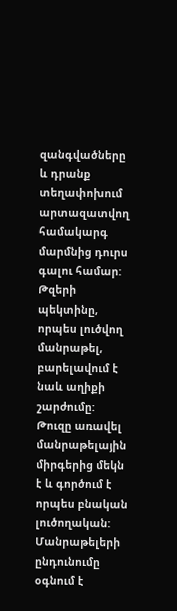զանգվածները և դրանք տեղափոխում արտազատվող համակարգ մարմնից դուրս գալու համար: Թզերի պեկտինը, որպես լուծվող մանրաթել, բարելավում է նաև աղիքի շարժումը: Թուզը առավել մանրաթելային միրգերից մեկն է և գործում է որպես բնական լուծողական: Մանրաթելերի ընդունումը օգնում է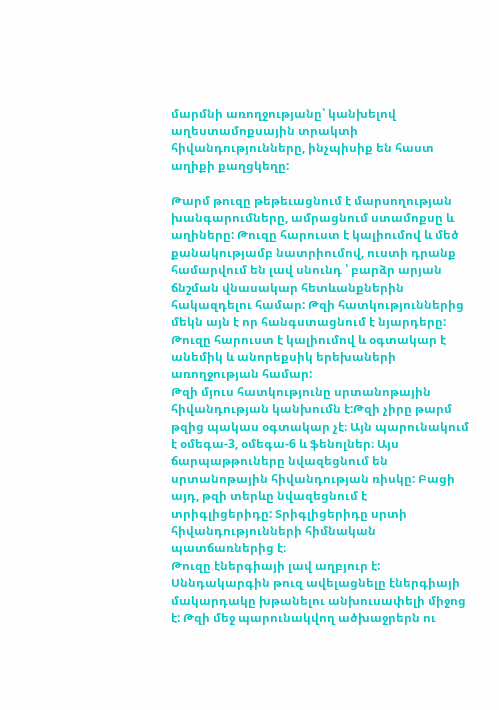մարմնի առողջությանը՝ կանխելով աղեստամոքսային տրակտի հիվանդությունները, ինչպիսիք են հաստ աղիքի քաղցկեղը:

Թարմ թուզը թեթեւացնում է մարսողության խանգարումները, ամրացնում ստամոքսը և աղիները: Թուզը հարուստ է կալիումով և մեծ քանակությամբ նատրիումով, ուստի դրանք համարվում են լավ սնունդ ՝ բարձր արյան ճնշման վնասակար հետևանքներին հակազդելու համար: Թզի հատկություններից մեկն այն է որ հանգստացնում է նյարդերը: Թուզը հարուստ է կալիումով և օգտակար է անեմիկ և անորեքսիկ երեխաների առողջության համար:
Թզի մյուս հատկությունը սրտանոթային հիվանդության կանխումն է:Թզի չիրը թարմ թզից պակաս օգտակար չէ։ Այն պարունակում է օմեգա-3, օմեգա-6 և ֆենոլներ։ Այս ճարպաթթուները նվազեցնում են սրտանոթային հիվանդության ռիսկը: Բացի այդ, թզի տերևը նվազեցնում է տրիգլիցերիդը: Տրիգլիցերիդը սրտի հիվանդությունների հիմնական պատճառներից է։
Թուզը էներգիայի լավ աղբյուր է: Սննդակարգին թուզ ավելացնելը էներգիայի մակարդակը խթանելու անխուսափելի միջոց է: Թզի մեջ պարունակվող ածխաջրերն ու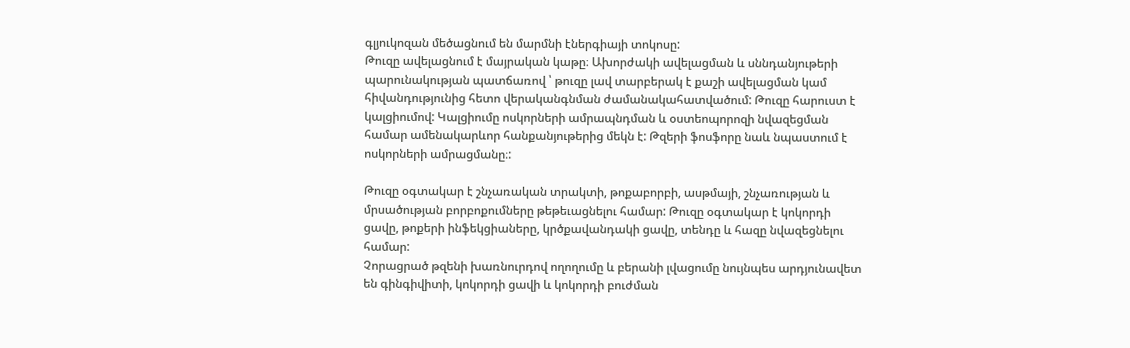գլյուկոզան մեծացնում են մարմնի էներգիայի տոկոսը:
Թուզը ավելացնում է մայրական կաթը։ Ախորժակի ավելացման և սննդանյութերի պարունակության պատճառով ՝ թուզը լավ տարբերակ է քաշի ավելացման կամ հիվանդությունից հետո վերականգնման ժամանակահատվածում: Թուզը հարուստ է կալցիումով: Կալցիումը ոսկորների ամրապնդման և օստեոպորոզի նվազեցման համար ամենակարևոր հանքանյութերից մեկն է: Թզերի ֆոսֆորը նաև նպաստում է ոսկորների ամրացմանը։:

Թուզը օգտակար է շնչառական տրակտի, թոքաբորբի, ասթմայի, շնչառության և մրսածության բորբոքումները թեթեւացնելու համար: Թուզը օգտակար է կոկորդի ցավը, թոքերի ինֆեկցիաները, կրծքավանդակի ցավը, տենդը և հազը նվազեցնելու համար:
Չորացրած թզենի խառնուրդով ողողումը և բերանի լվացումը նույնպես արդյունավետ են գինգիվիտի, կոկորդի ցավի և կոկորդի բուժման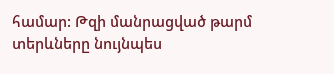համար: Թզի մանրացված թարմ տերևները նույնպես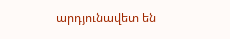արդյունավետ են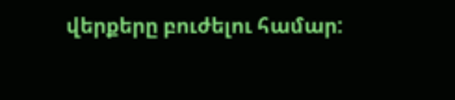վերքերը բուժելու համար: